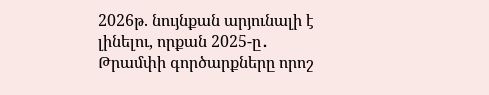2026թ. նույնքան արյունալի է լինելու, որքան 2025-ը․ Թրամփի գործարքները որոշ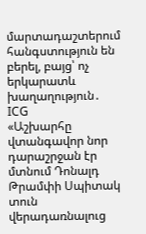մարտադաշտերում հանգստություն են բերել, բայց՝ ոչ երկարատև խաղաղություն․ ICG
«Աշխարհը վտանգավոր նոր դարաշրջան էր մտնում Դոնալդ Թրամփի Սպիտակ տուն վերադառնալուց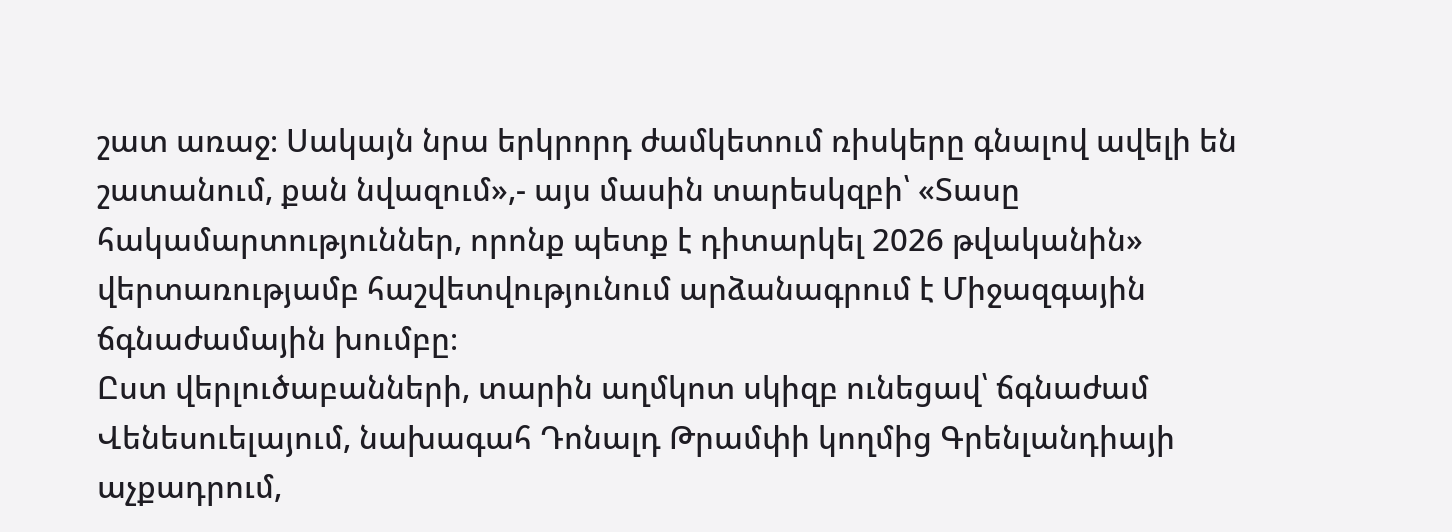շատ առաջ։ Սակայն նրա երկրորդ ժամկետում ռիսկերը գնալով ավելի են շատանում, քան նվազում»,- այս մասին տարեսկզբի՝ «Տասը հակամարտություններ, որոնք պետք է դիտարկել 2026 թվականին» վերտառությամբ հաշվետվությունում արձանագրում է Միջազգային ճգնաժամային խումբը։
Ըստ վերլուծաբանների, տարին աղմկոտ սկիզբ ունեցավ՝ ճգնաժամ Վենեսուելայում, նախագահ Դոնալդ Թրամփի կողմից Գրենլանդիայի աչքադրում,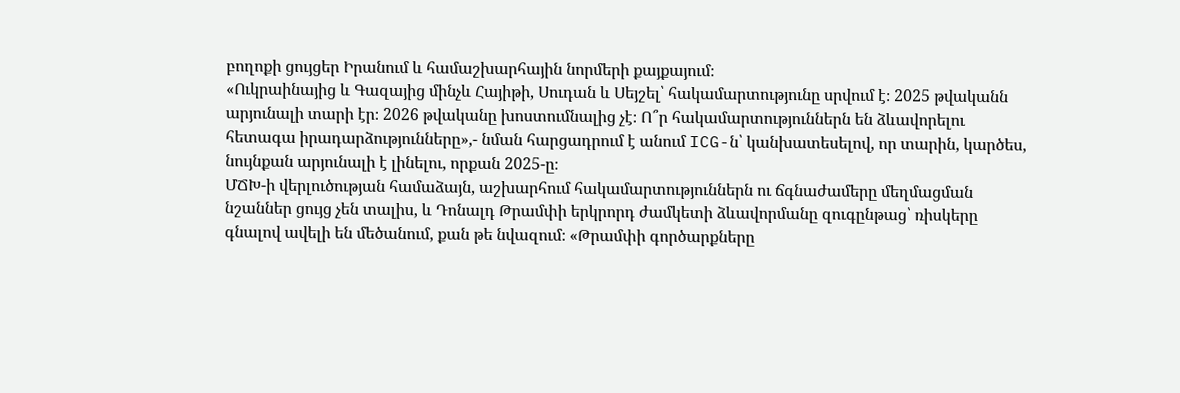բողոքի ցույցեր Իրանում և համաշխարհային նորմերի քայքայում։
«Ուկրաինայից և Գազայից մինչև Հայիթի, Սուդան և Սեյշել՝ հակամարտությունը սրվում է։ 2025 թվականն արյունալի տարի էր։ 2026 թվականը խոստումնալից չէ։ Ո՞ր հակամարտություններն են ձևավորելու հետագա իրադարձությունները»,- նման հարցադրում է անում ICG-ն՝ կանխատեսելով, որ տարին, կարծես, նույնքան արյունալի է լինելու, որքան 2025-ը։
ՄՃԽ-ի վերլուծության համաձայն, աշխարհում հակամարտություններն ու ճգնաժամերը մեղմացման նշաններ ցույց չեն տալիս, և Դոնալդ Թրամփի երկրորդ ժամկետի ձևավորմանը զուգընթաց՝ ռիսկերը գնալով ավելի են մեծանում, քան թե նվազում։ «Թրամփի գործարքները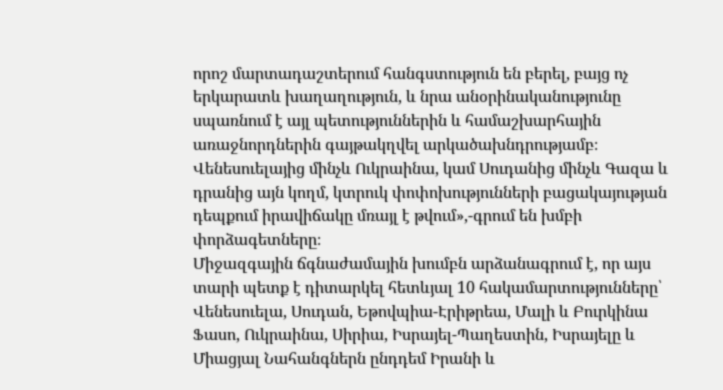որոշ մարտադաշտերում հանգստություն են բերել, բայց ոչ երկարատև խաղաղություն, և նրա անօրինականությունը սպառնում է այլ պետություններին և համաշխարհային առաջնորդներին գայթակղվել արկածախնդրությամբ։ Վենեսուելայից մինչև Ուկրաինա, կամ Սուդանից մինչև Գազա և դրանից այն կողմ, կտրուկ փոփոխությունների բացակայության դեպքում իրավիճակը մռայլ է թվում»,-գրում են խմբի փորձագետները։
Միջազգային ճգնաժամային խումբն արձանագրում է, որ այս տարի պետք է դիտարկել հետևյալ 10 հակամարտությունները՝ Վենեսուելա, Սուդան, Եթովպիա-Էրիթրեա, Մալի և Բուրկինա Ֆասո, Ուկրաինա, Սիրիա, Իսրայել-Պաղեստին, Իսրայելը և Միացյալ Նահանգներն ընդդեմ Իրանի և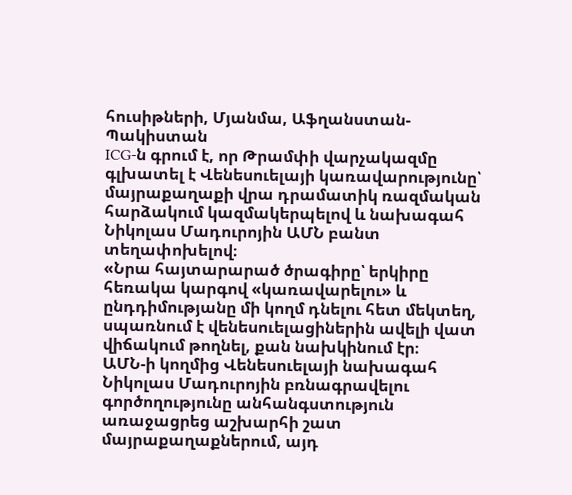հուսիթների, Մյանմա, Աֆղանստան-Պակիստան
ICG-ն գրում է, որ Թրամփի վարչակազմը գլխատել է Վենեսուելայի կառավարությունը՝ մայրաքաղաքի վրա դրամատիկ ռազմական հարձակում կազմակերպելով և նախագահ Նիկոլաս Մադուրոյին ԱՄՆ բանտ տեղափոխելով։
«Նրա հայտարարած ծրագիրը՝ երկիրը հեռակա կարգով «կառավարելու» և ընդդիմությանը մի կողմ դնելու հետ մեկտեղ, սպառնում է վենեսուելացիներին ավելի վատ վիճակում թողնել, քան նախկինում էր։
ԱՄՆ-ի կողմից Վենեսուելայի նախագահ Նիկոլաս Մադուրոյին բռնագրավելու գործողությունը անհանգստություն առաջացրեց աշխարհի շատ մայրաքաղաքներում, այդ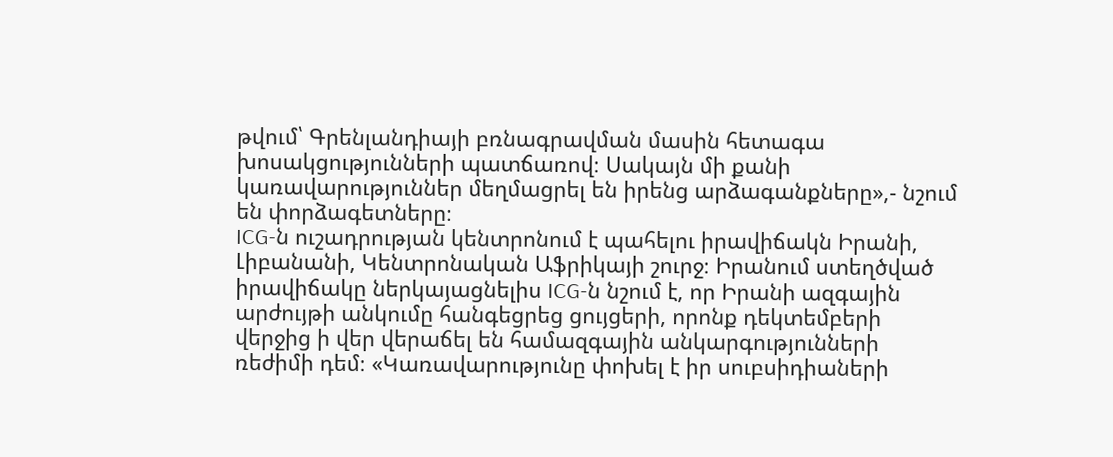թվում՝ Գրենլանդիայի բռնագրավման մասին հետագա խոսակցությունների պատճառով։ Սակայն մի քանի կառավարություններ մեղմացրել են իրենց արձագանքները»,- նշում են փորձագետները։
ICG-ն ուշադրության կենտրոնում է պահելու իրավիճակն Իրանի, Լիբանանի, Կենտրոնական Աֆրիկայի շուրջ։ Իրանում ստեղծված իրավիճակը ներկայացնելիս ICG-ն նշում է, որ Իրանի ազգային արժույթի անկումը հանգեցրեց ցույցերի, որոնք դեկտեմբերի վերջից ի վեր վերաճել են համազգային անկարգությունների ռեժիմի դեմ։ «Կառավարությունը փոխել է իր սուբսիդիաների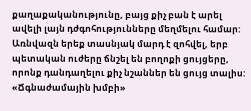քաղաքականությունը, բայց քիչ բան է արել ավելի լայն դժգոհությունները մեղմելու համար: Առնվազն երեք տասնյակ մարդ է զոհվել, երբ պետական ուժերը ճնշել են բողոքի ցույցերը, որոնք դանդաղելու քիչ նշաններ են ցույց տալիս:
«Ճգնաժամային խմբի»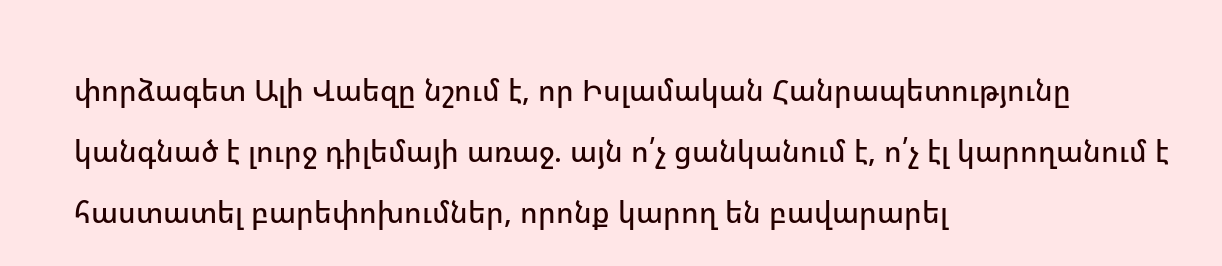փորձագետ Ալի Վաեզը նշում է, որ Իսլամական Հանրապետությունը կանգնած է լուրջ դիլեմայի առաջ. այն ո՛չ ցանկանում է, ո՛չ էլ կարողանում է հաստատել բարեփոխումներ, որոնք կարող են բավարարել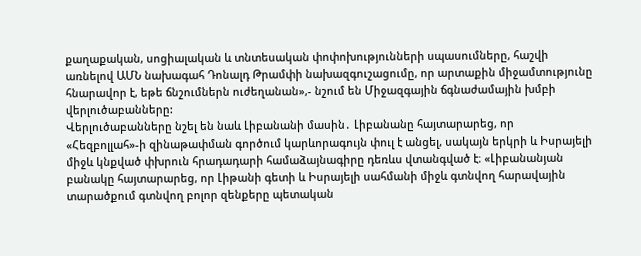քաղաքական, սոցիալական և տնտեսական փոփոխությունների սպասումները, հաշվի առնելով ԱՄՆ նախագահ Դոնալդ Թրամփի նախազգուշացումը, որ արտաքին միջամտությունը հնարավոր է, եթե ճնշումներն ուժեղանան»,- նշում են Միջազգային ճգնաժամային խմբի վերլուծաբանները:
Վերլուծաբանները նշել են նաև Լիբանանի մասին․ Լիբանանը հայտարարեց, որ «Հեզբոլլահ»-ի զինաթափման գործում կարևորագույն փուլ է անցել, սակայն երկրի և Իսրայելի միջև կնքված փխրուն հրադադարի համաձայնագիրը դեռևս վտանգված է։ «Լիբանանյան բանակը հայտարարեց, որ Լիթանի գետի և Իսրայելի սահմանի միջև գտնվող հարավային տարածքում գտնվող բոլոր զենքերը պետական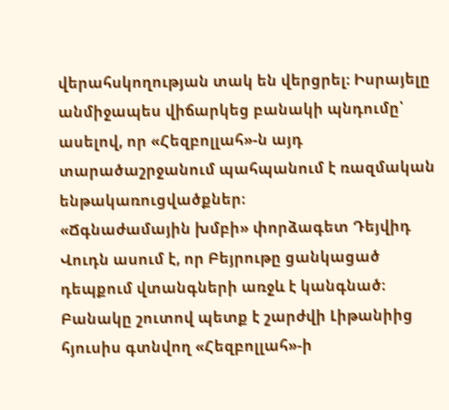վերահսկողության տակ են վերցրել։ Իսրայելը անմիջապես վիճարկեց բանակի պնդումը՝ ասելով, որ «Հեզբոլլահ»-ն այդ տարածաշրջանում պահպանում է ռազմական ենթակառուցվածքներ։
«Ճգնաժամային խմբի» փորձագետ Դեյվիդ Վուդն ասում է, որ Բեյրութը ցանկացած դեպքում վտանգների առջև է կանգնած։ Բանակը շուտով պետք է շարժվի Լիթանիից հյուսիս գտնվող «Հեզբոլլահ»-ի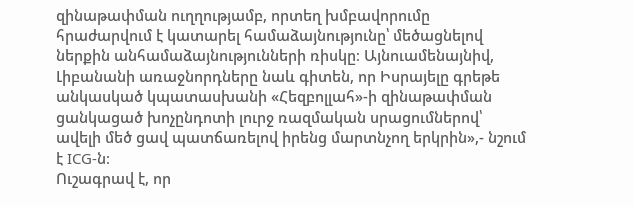զինաթափման ուղղությամբ, որտեղ խմբավորումը հրաժարվում է կատարել համաձայնությունը՝ մեծացնելով ներքին անհամաձայնությունների ռիսկը։ Այնուամենայնիվ, Լիբանանի առաջնորդները նաև գիտեն, որ Իսրայելը գրեթե անկասկած կպատասխանի «Հեզբոլլահ»-ի զինաթափման ցանկացած խոչընդոտի լուրջ ռազմական սրացումներով՝ ավելի մեծ ցավ պատճառելով իրենց մարտնչող երկրին»,- նշում է ICG-ն։
Ուշագրավ է, որ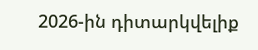2026-ին դիտարկվելիք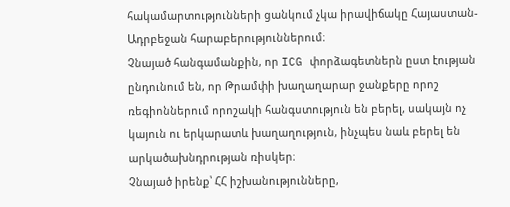հակամարտությունների ցանկում չկա իրավիճակը Հայաստան-Ադրբեջան հարաբերություններում։
Չնայած հանգամանքին, որ ICG փորձագետներն ըստ էության ընդունում են, որ Թրամփի խաղաղարար ջանքերը որոշ ռեգիոններում որոշակի հանգստություն են բերել, սակայն ոչ կայուն ու երկարատև խաղաղություն, ինչպես նաև բերել են արկածախնդրության ռիսկեր։
Չնայած իրենք՝ ՀՀ իշխանությունները,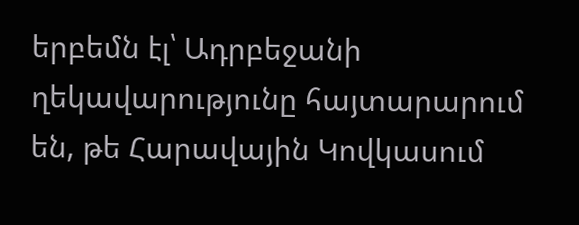երբեմն էլ՝ Ադրբեջանի ղեկավարությունը հայտարարում են, թե Հարավային Կովկասում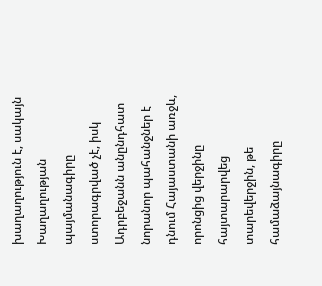խաղաղություն է, սակայն Խաղաղության պայմանագիրը ստորագրված չէ, իսկ Ադրբեջանն անընդհատ նորանոր պահանջներ է դնում Հայաստանի առջև, որոնցից վերջինը հայտարարվեց տարեվերջին, թե համաձայնագիրը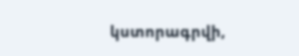կստորագրվի,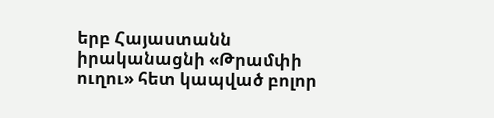երբ Հայաստանն իրականացնի «Թրամփի ուղու» հետ կապված բոլոր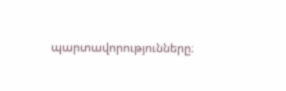պարտավորությունները։